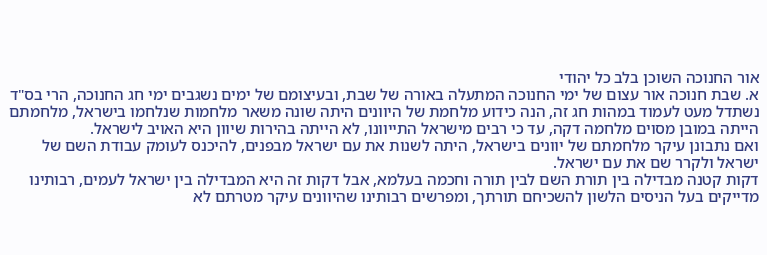אור החנוכה השוכן בלב כל יהודי
א. שבת חנוכה אור עצום של ימי החנוכה המתעלה באורה של שבת, ובעיצומם של ימים נשגבים ימי חג החנוכה, הרי בס"ד נשתדל מעט לעמוד במהות חג זה, הנה כידוע מלחמת של היוונים היתה שונה משאר מלחמות שנלחמו בישראל, מלחמתם הייתה במובן מסוים מלחמה דקה, עד כי רבים מישראל התייוונו, לא הייתה בהירות שיוון היא האויב לישראל.
ואם נתבונן עיקר מלחמתם של יוונים בישראל, היתה לשנות את עם ישראל מבפנים, להיכנס לעומק עבודת השם של ישראל ולקרר שם את עם ישראל.
דקות קטנה מבדילה בין תורת השם לבין תורה וחכמה בעלמא, אבל דקות זה היא המבדילה בין ישראל לעמים, רבותינו מדייקים בעל הניסים הלשון להשכיחם תורתך, ומפרשים רבותינו שהיוונים עיקר מטרתם לא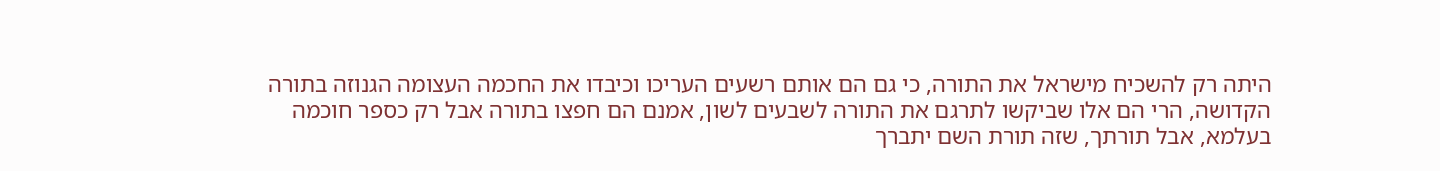היתה רק להשכיח מישראל את התורה, כי גם הם אותם רשעים העריכו וכיבדו את החכמה העצומה הגנוזה בתורה הקדושה, הרי הם אלו שביקשו לתרגם את התורה לשבעים לשון, אמנם הם חפצו בתורה אבל רק כספר חוכמה בעלמא, אבל תורתך, שזה תורת השם יתברך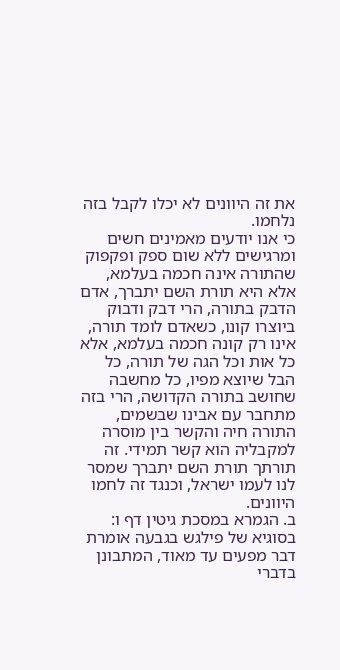את זה היוונים לא יכלו לקבל בזה נלחמו.
כי אנו יודעים מאמינים חשים ומרגישים ללא שום ספק ופקפוק שהתורה אינה חכמה בעלמא, אלא היא תורת השם יתברך, אדם הדבק בתורה, הרי דבק ודבוק ביוצרו קונו, כשאדם לומד תורה, אינו רק קונה חכמה בעלמא, אלא כל אות וכל הגה של תורה, כל הבל שיוצא מפיו, כל מחשבה שחושב בתורה הקדושה, הרי בזה מתחבר עם אבינו שבשמים, התורה חיה והקשר בין מוסרה למקבליה הוא קשר תמידי. זה תורתך תורת השם יתברך שמסר לנו לעמו ישראל, וכנגד זה לחמו היוונים.
ב. הגמרא במסכת גיטין דף ו: בסוגיא של פילגש בגבעה אומרת דבר מפעים עד מאוד, המתבונן בדברי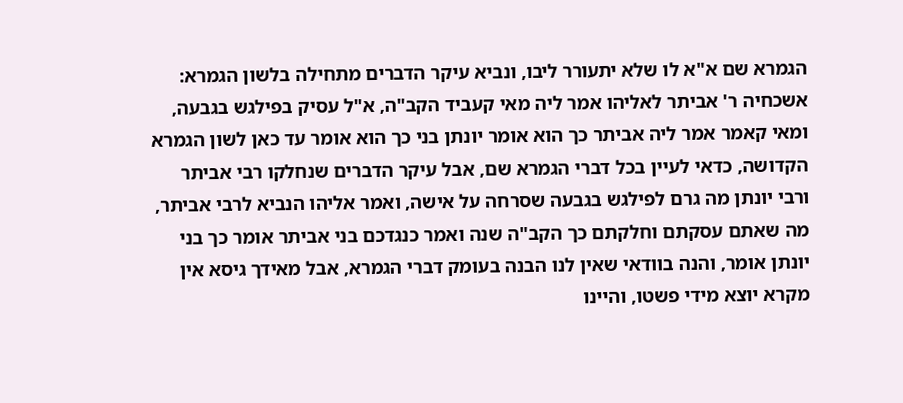הגמרא שם א"א לו שלא יתעורר ליבו, ונביא עיקר הדברים מתחילה בלשון הגמרא: אשכחיה ר' אביתר לאליהו אמר ליה מאי קעביד הקב"ה, א"ל עסיק בפילגש בגבעה, ומאי קאמר אמר ליה אביתר כך הוא אומר יונתן בני כך הוא אומר עד כאן לשון הגמרא הקדושה, כדאי לעיין בכל דברי הגמרא שם, אבל עיקר הדברים שנחלקו רבי אביתר ורבי יונתן מה גרם לפילגש בגבעה שסרחה על אישה, ואמר אליהו הנביא לרבי אביתר, מה שאתם עסקתם וחלקתם כך הקב"ה שנה ואמר כנגדכם בני אביתר אומר כך בני יונתן אומר, והנה בוודאי שאין לנו הבנה בעומק דברי הגמרא, אבל מאידך גיסא אין מקרא יוצא מידי פשטו, והיינו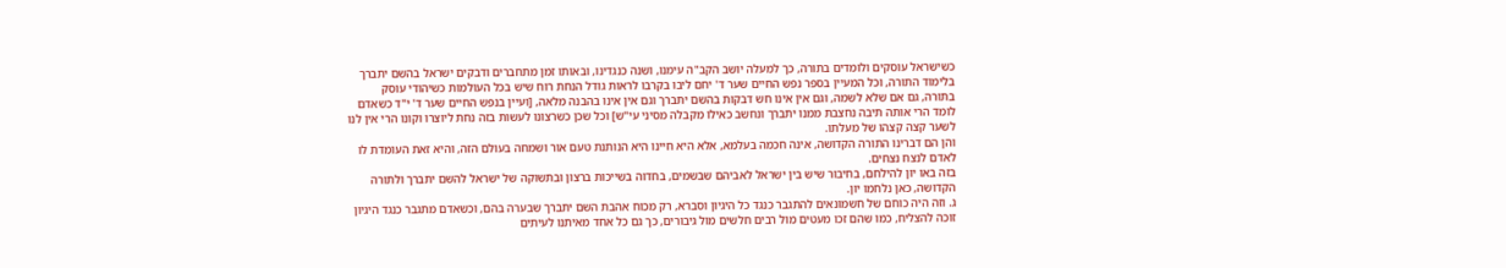כשישראל עוסקים ולומדים בתורה, כך למעלה יושב הקב"ה עימנו, ושנה כנגדינו, ובאותו זמן מתחברים ודבקים ישראל בהשם יתברך בלימוד התורה, וכל המעיין בספר נפש החיים שער ד' יחם ליבו בקרבו לראות גודל הנחת רוח שיש בכל העולמות כשיהודי עוסק בתורה, גם אם שלא לשמה, וגם אין אינו חש דבקות בהשם יתברך וגם אין אינו בהבנה מלאה, [ועיין בנפש החיים שער ד' י"ד כשאדם לומד הרי אותה תיבה נחצבת ממנו יתברך ונחשב כאילו מקבלה מסיני עי"ש] וכל שכן כשרצונו לעשות בזה נחת ליוצרו וקונו הרי אין לנו לשער קצה קצהו של מעלתו.
והן הם דברינו התורה הקדושה, אינה חכמה בעלמא, אלא היא חיינו היא הנותנת טעם אור ושמחה בעולם הזה, והיא זאת העומדת לו לאדם לנצח נצחים.
בזה באו יון להילחם, בחיבור שיש בין ישראל לאביהם שבשמים, בחדוה בשייכות ברצון ובתשוקה של ישראל להשם יתברך ולתורה הקדושה, כאן נלחמו יון.
ג. וזה היה כוחם של חשמונאים להתגבר כנגד כל היגיון וסברא, רק מכוח אהבת השם יתברך שבערה בהם, וכשאדם מתגבר כנגד היגיון זוכה להצליח, כמו שהם זכו מעטים מול רבים חלשים מול גיבורים, כך גם כל אחד מאיתנו לעיתים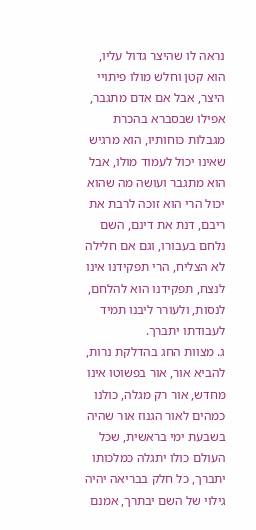נראה לו שהיצר גדול עליו, הוא קטן וחלש מולו פיתויי היצר, אבל אם אדם מתגבר, אפילו שבסברא בהכרת מגבלות כוחותיו, הוא מרגיש שאינו יכול לעמוד מולו, אבל הוא מתגבר ועושה מה שהוא יכול הרי הוא זוכה לרבת את ריבם, דנת את דינם, השם נלחם בעבורו, וגם אם חלילה לא הצליח, הרי תפקידנו אינו לנצח, תפקידנו הוא להלחם, לנסות, ולעורר ליבנו תמיד לעבודתו יתברך.
ג. מצוות החג בהדלקת נרות, להביא אור, אור בפשוטו אינו מחדש, אור רק מגלה, כולנו כמהים לאור הגנוז אור שהיה בשבעת ימי בראשית, שכל העולם כולו יתגלה כמלכותו יתברך, כל חלק בבריאה יהיה גילוי של השם יבתרך, אמנם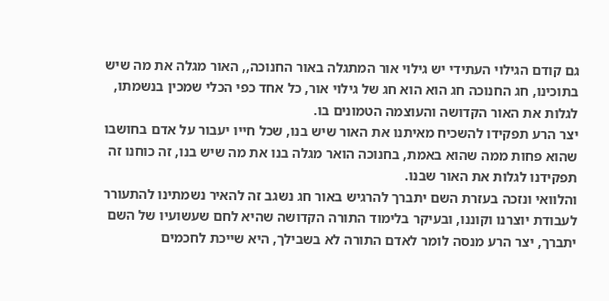גם קודם הגילוי העתידי יש גילוי אור המתגלה באור החנוכה,, האור מגלה את מה שיש בתוכינו, חג החנוכה חג הוא הוא חג של גילוי אור, כל אחד כפי הכלי שמכין בנשמתו, לגלות את האור הקדושה והעוצמה הטמונים בו.
יצר הרע תפקידו להשכיח מאיתנו את האור שיש בנו, שכל חייו יעבור על אדם בחושבו שהוא פחות ממה שהוא באמת, בחנוכה הואר מגלה בנו את מה שיש בנו, זה כוחנו זה תפקידנו לגלות את האור שבנו.
והלוואי ונזכה בעזרת השם יתברך להרגיש באור חג נשגב זה להאיר נשמתינו להתעורר לעבודת יוצרנו וקוננו, ובעיקר בלימוד התורה הקדושה שהיא לחם שעשועיו של השם יתברך, יצר הרע מנסה לומר לאדם התורה לא בשבילך, היא שייכת לחכמים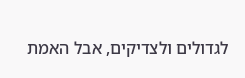לגדולים ולצדיקים, אבל האמת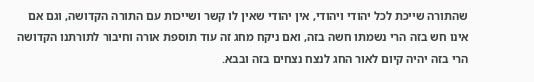שהתורה שייכת לכל יהודי ויהודי, אין יהודי שאין לו קשר ושייכות עם התורה הקדושה, וגם אם אינו חש בזה הרי נשמתו חשה בזה, ואם ניקח מחג זה עוד תוספת אורה וחיבור לתורתנו הקדושה הרי בזה יהיה קיום לאור החג לנצח נצחים בזה ובבא.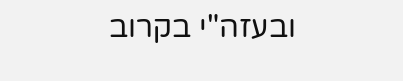ובעזה"י בקרוב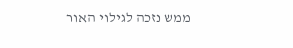ממש נזכה לגילוי האור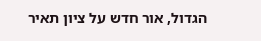הגדול, אור חדש על ציון תאיר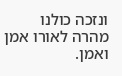ונזכה כולנו מהרה לאורו אמן ואמן.